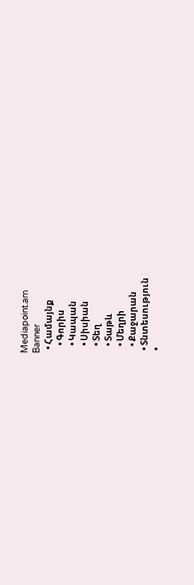Mediapoint.am
Banner
  • Համայնք
    • Գորիս
    • Կապան
    • Սիսիան
    • Տեղ
    • Տաթև
    • Մեղրի
    • Քաջարան
  • Տնտեսություն
  •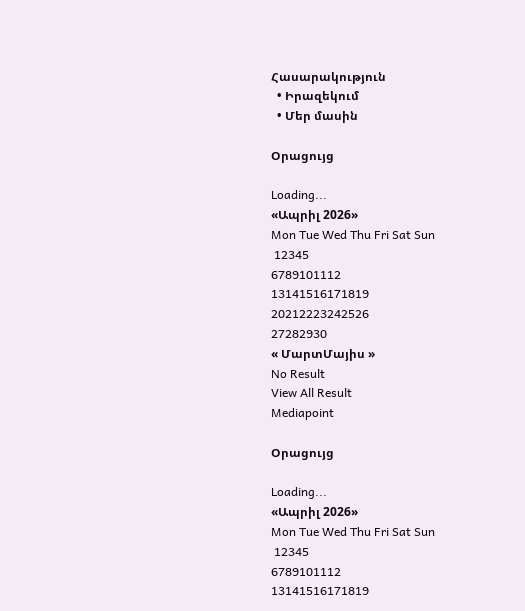Հասարակություն
  • Իրազեկում
  • Մեր մասին

Օրացույց

Loading...
«Ապրիլ 2026»
Mon Tue Wed Thu Fri Sat Sun
 12345
6789101112
13141516171819
20212223242526
27282930
« ՄարտՄայիս »
No Result
View All Result
Mediapoint

Օրացույց

Loading...
«Ապրիլ 2026»
Mon Tue Wed Thu Fri Sat Sun
 12345
6789101112
13141516171819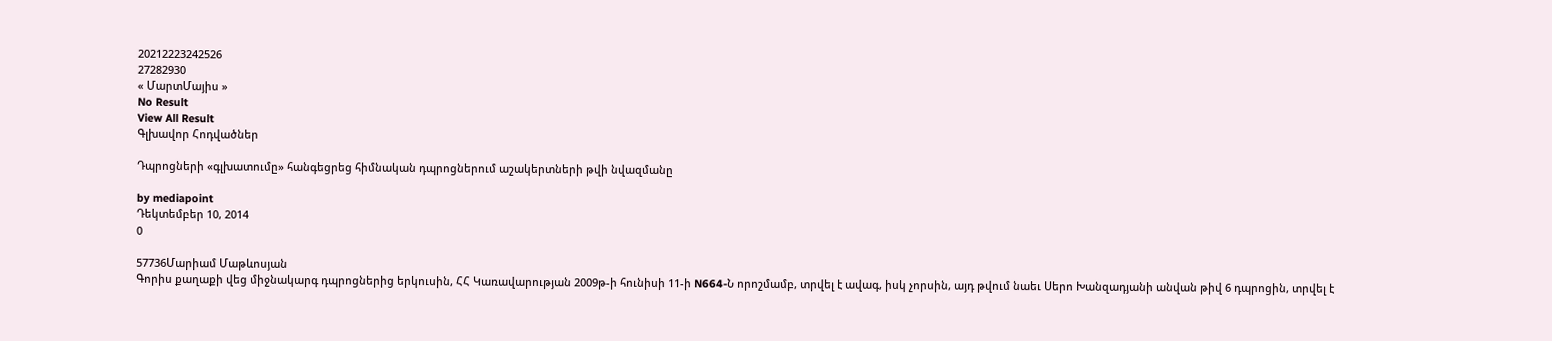20212223242526
27282930
« ՄարտՄայիս »
No Result
View All Result
Գլխավոր Հոդվածներ

Դպրոցների «գլխատումը» հանգեցրեց հիմնական դպրոցներում աշակերտների թվի նվազմանը

by mediapoint
Դեկտեմբեր 10, 2014
0

57736Մարիամ Մաթևոսյան
Գորիս քաղաքի վեց միջնակարգ դպրոցներից երկուսին, ՀՀ Կառավարության 2009թ-ի հունիսի 11-ի N664-Ն որոշմամբ, տրվել է ավագ, իսկ չորսին, այդ թվում նաեւ Սերո Խանզադյանի անվան թիվ 6 դպրոցին, տրվել է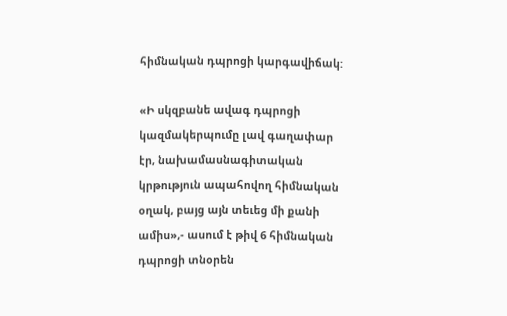հիմնական դպրոցի կարգավիճակ:

«Ի սկզբանե ավագ դպրոցի կազմակերպումը լավ գաղափար էր, նախամասնագիտական կրթություն ապահովող հիմնական օղակ, բայց այն տեւեց մի քանի ամիս»,- ասում է թիվ 6 հիմնական դպրոցի տնօրեն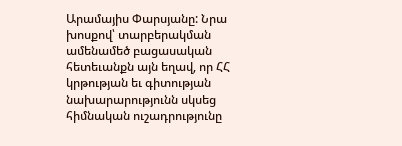Արամայիս Փարսյանը: Նրա խոսքով՝ տարբերակման ամենամեծ բացասական հետեւանքն այն եղավ, որ ՀՀ կրթության եւ գիտության նախարարությունն սկսեց հիմնական ուշադրությունը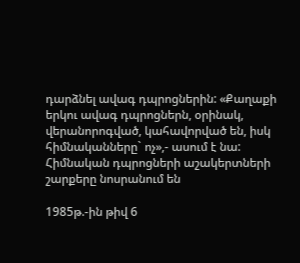դարձնել ավագ դպրոցներին: «Քաղաքի երկու ավագ դպրոցներն, օրինակ, վերանորոգված, կահավորված են, իսկ հիմնականները` ոչ»,- ասում է նա:
Հիմնական դպրոցների աշակերտների շարքերը նոսրանում են

1985թ.-ին թիվ 6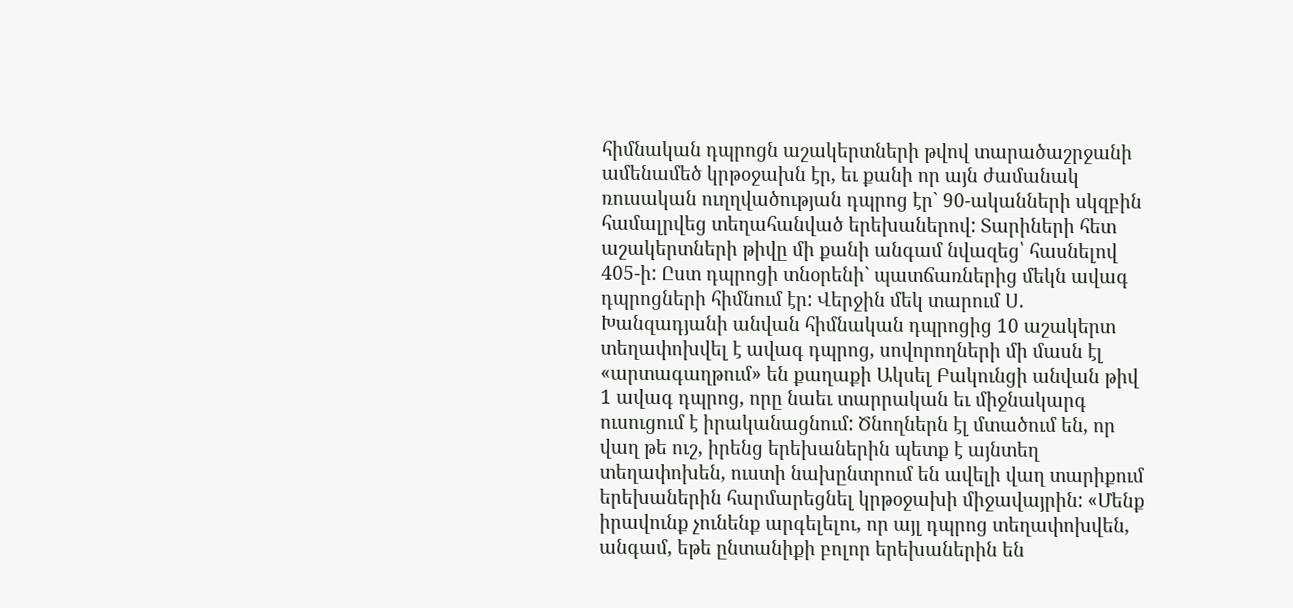հիմնական դպրոցն աշակերտների թվով տարածաշրջանի ամենամեծ կրթօջախն էր, եւ քանի որ այն ժամանակ ռուսական ուղղվածության դպրոց էր` 90-ականների սկզբին համալրվեց տեղահանված երեխաներով: Տարիների հետ աշակերտների թիվը մի քանի անգամ նվազեց՝ հասնելով 405-ի: Ըստ դպրոցի տնօրենի` պատճառներից մեկն ավագ դպրոցների հիմնում էր: Վերջին մեկ տարում Ս. Խանզադյանի անվան հիմնական դպրոցից 10 աշակերտ տեղափոխվել է ավագ դպրոց, սովորողների մի մասն էլ «արտագաղթում» են քաղաքի Ակսել Բակունցի անվան թիվ 1 ավագ դպրոց, որը նաեւ տարրական եւ միջնակարգ ուսուցում է իրականացնում: Ծնողներն էլ մտածում են, որ վաղ թե ուշ, իրենց երեխաներին պետք է այնտեղ տեղափոխեն, ուստի նախընտրում են ավելի վաղ տարիքում երեխաներին հարմարեցնել կրթօջախի միջավայրին: «Մենք իրավունք չունենք արգելելու, որ այլ դպրոց տեղափոխվեն, անգամ, եթե ընտանիքի բոլոր երեխաներին են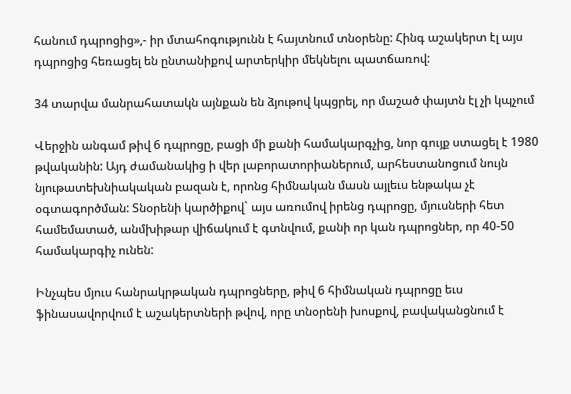հանում դպրոցից»,- իր մտահոգությունն է հայտնում տնօրենը: Հինգ աշակերտ էլ այս դպրոցից հեռացել են ընտանիքով արտերկիր մեկնելու պատճառով:

34 տարվա մանրահատակն այնքան են ձյութով կպցրել, որ մաշած փայտն էլ չի կպչում

Վերջին անգամ թիվ 6 դպրոցը, բացի մի քանի համակարգչից, նոր գույք ստացել է 1980 թվականին: Այդ ժամանակից ի վեր լաբորատորիաներում, արհեստանոցում նույն նյութատեխնիակական բազան է, որոնց հիմնական մասն այլեւս ենթակա չէ օգտագործման: Տնօրենի կարծիքով` այս առումով իրենց դպրոցը, մյուսների հետ համեմատած, անմխիթար վիճակում է գտնվում, քանի որ կան դպրոցներ, որ 40-50 համակարգիչ ունեն:

Ինչպես մյուս հանրակրթական դպրոցները, թիվ 6 հիմնական դպրոցը եւս ֆինասավորվում է աշակերտների թվով, որը տնօրենի խոսքով, բավականցնում է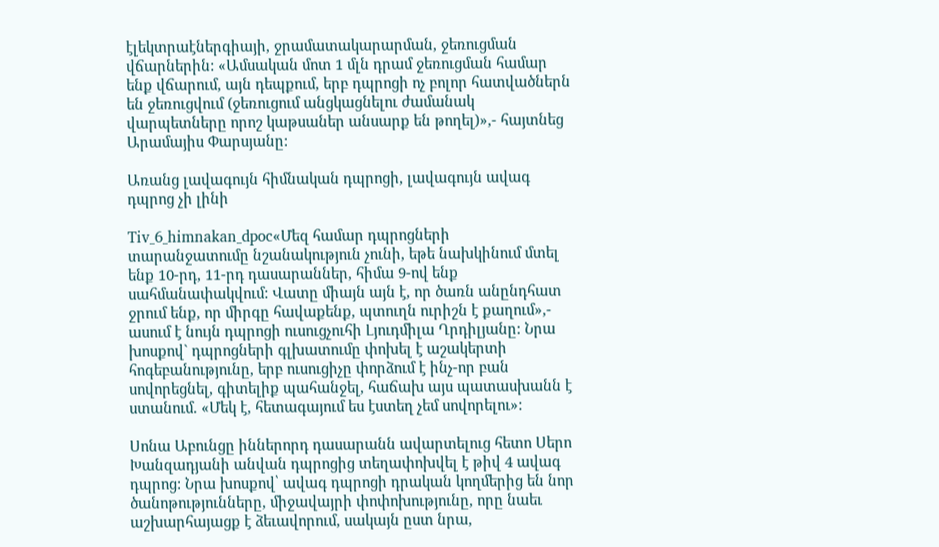էլեկտրաէներգիայի, ջրամատակարարման, ջեռուցման վճարներին: «Ամսական մոտ 1 մլն դրամ ջեռուցման համար ենք վճարում, այն դեպքում, երբ դպրոցի ոչ բոլոր հատվածներն են ջեռուցվում (ջեռուցում անցկացնելու ժամանակ վարպետները որոշ կաթսաներ անսարք են թողել)»,- հայտնեց Արամայիս Փարսյանը:

Առանց լավագույն հիմնական դպրոցի, լավագույն ավագ դպրոց չի լինի

Tiv_6_himnakan_dpoc«Մեզ համար դպրոցների տարանջատումը նշանակություն չունի, եթե նախկինում մտել ենք 10-րդ, 11-րդ դասարաններ, հիմա 9-ով ենք սահմանափակվում: Վատը միայն այն է, որ ծառն անընդհատ ջրում ենք, որ միրգը հավաքենք, պտուղն ուրիշն է քաղում»,- ասում է նույն դպրոցի ուսուցչուհի Լյուդմիլա Ղրդիլյանը: Նրա խոսքով` դպրոցների գլխատումը փոխել է աշակերտի հոգեբանությունը, երբ ուսուցիչը փորձում է ինչ-որ բան սովորեցնել, գիտելիք պահանջել, հաճախ այս պատասխանն է ստանում. «Մեկ է, հետագայում ես էստեղ չեմ սովորելու»:

Սոնա Աբունցը իններորդ դասարանն ավարտելուց հետո Սերո Խանզադյանի անվան դպրոցից տեղափոխվել է թիվ 4 ավագ դպրոց: Նրա խոսքով՝ ավագ դպրոցի դրական կողմերից են նոր ծանոթությունները, միջավայրի փոփոխությունը, որը նաեւ աշխարհայացք է ձեւավորում, սակայն ըստ նրա,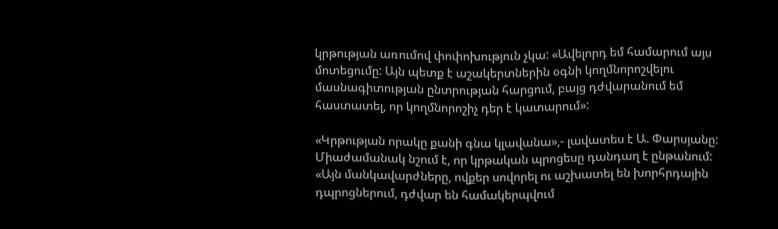կրթության առումով փոփոխություն չկա: «Ավելորդ եմ համարում այս մոտեցումը: Այն պետք է աշակերտներին օգնի կողմնորոշվելու մասնագիտության ընտրության հարցում, բայց դժվարանում եմ հաստատել, որ կողմնորոշիչ դեր է կատարում»:

«Կրթության որակը քանի գնա կլավանա»,- լավատես է Ա. Փարսյանը: Միաժամանակ նշում է, որ կրթական պրոցեսը դանդաղ է ընթանում: «Այն մանկավարժները, ովքեր սովորել ու աշխատել են խորհրդային դպրոցներում, դժվար են համակերպվում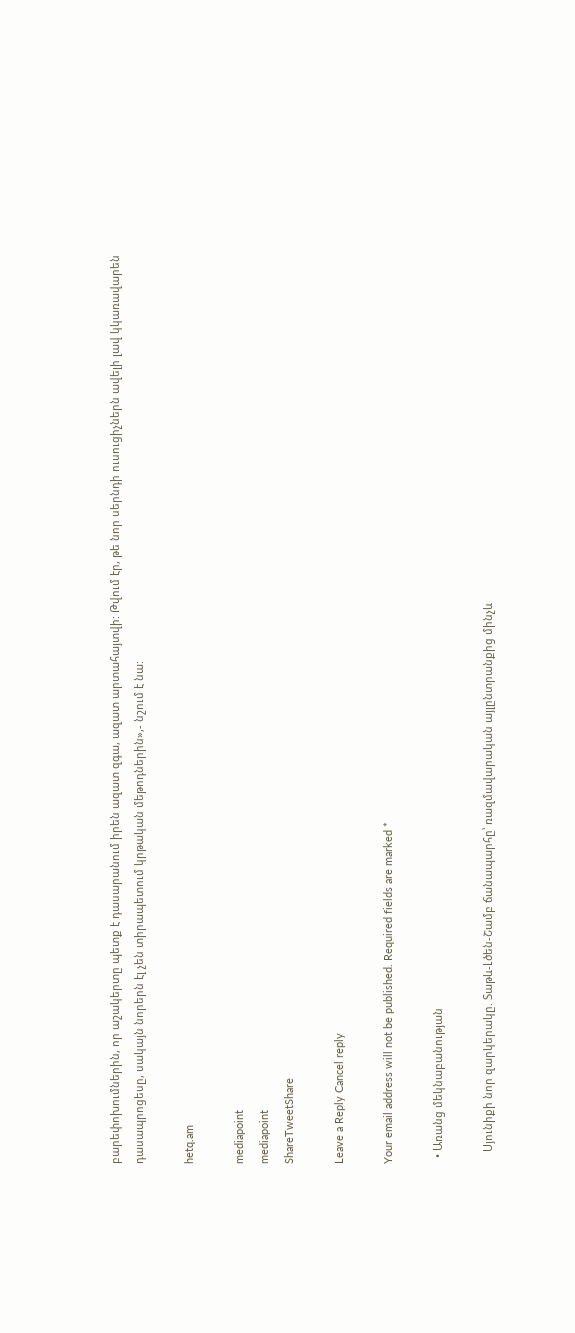բարեփոխումներին, որ աշակերտը պետք է դասարանում իրեն ազատ զգա, ազատ արտահայտվի: Թվում էր, թե նոր սերնդի ուսուցիչներն ավելի լավ կկառավարեն դասապրոցեսը, սակայն նորերն էլ չեն տիրապետում կրթական մեթոդներին»,- նշում է նա:

hetq.am

mediapoint
mediapoint
ShareTweetShare

Leave a Reply Cancel reply

Your email address will not be published. Required fields are marked *

  • Առանց մեկնաբանության

    Սյունիքի նոր զարկերակը. Տաթև-Լծեն-Շամբ ճանապարհը՝ ռազմավարական այլընտրանքից մինչև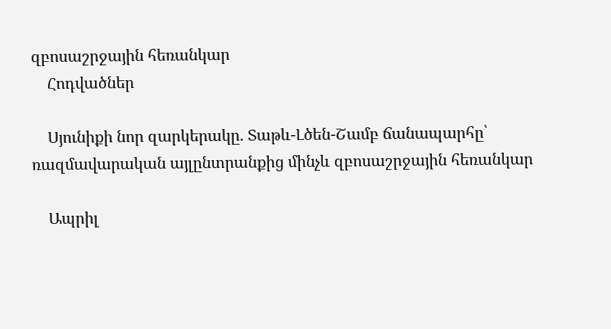զբոսաշրջային հեռանկար
    Հոդվածներ

    Սյունիքի նոր զարկերակը. Տաթև-Լծեն-Շամբ ճանապարհը՝ ռազմավարական այլընտրանքից մինչև զբոսաշրջային հեռանկար

    Ապրիլ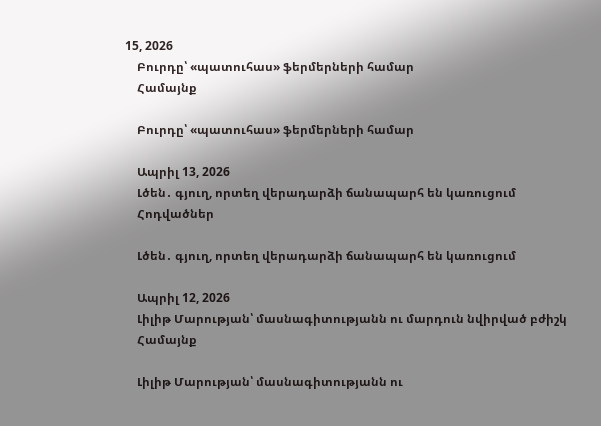15, 2026
    Բուրդը՝ «պատուհաս» ֆերմերների համար
    Համայնք

    Բուրդը՝ «պատուհաս» ֆերմերների համար

    Ապրիլ 13, 2026
    Լծեն․ գյուղ, որտեղ վերադարձի ճանապարհ են կառուցում
    Հոդվածներ

    Լծեն․ գյուղ, որտեղ վերադարձի ճանապարհ են կառուցում

    Ապրիլ 12, 2026
    Լիլիթ Մարության՝ մասնագիտությանն ու մարդուն նվիրված բժիշկ
    Համայնք

    Լիլիթ Մարության՝ մասնագիտությանն ու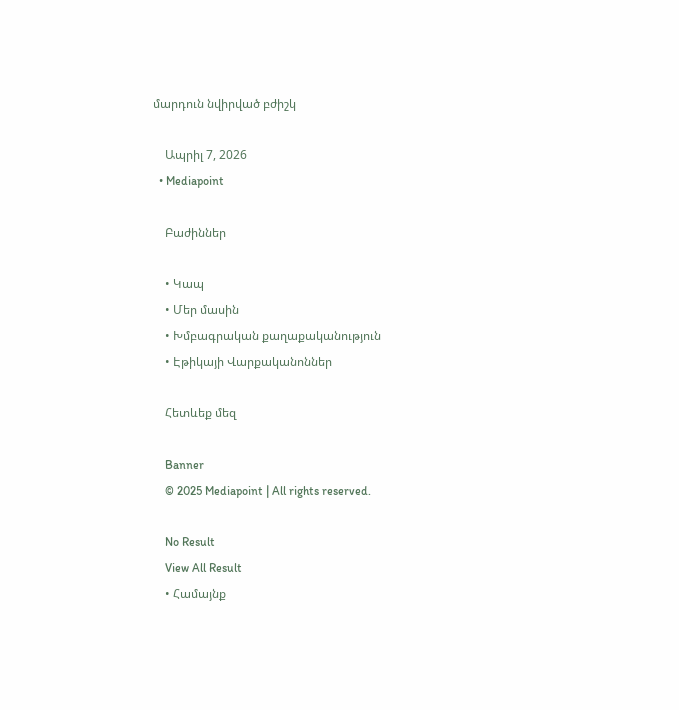մարդուն նվիրված բժիշկ

    Ապրիլ 7, 2026
  • Mediapoint

    Բաժիններ

    • Կապ
    • Մեր մասին
    • Խմբագրական քաղաքականություն
    • Էթիկայի Վարքականոններ

    Հետևեք մեզ

    Banner
    © 2025 Mediapoint | All rights reserved.

    No Result
    View All Result
    • Համայնք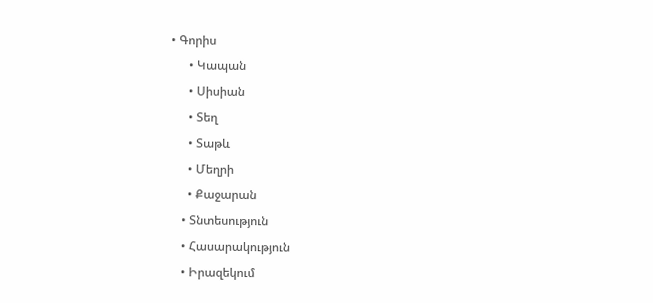• Գորիս
      • Կապան
      • Սիսիան
      • Տեղ
      • Տաթև
      • Մեղրի
      • Քաջարան
    • Տնտեսություն
    • Հասարակություն
    • Իրազեկում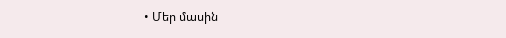• Մեր մասին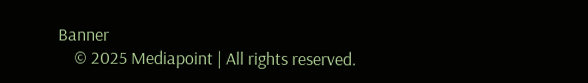Banner
    © 2025 Mediapoint | All rights reserved.